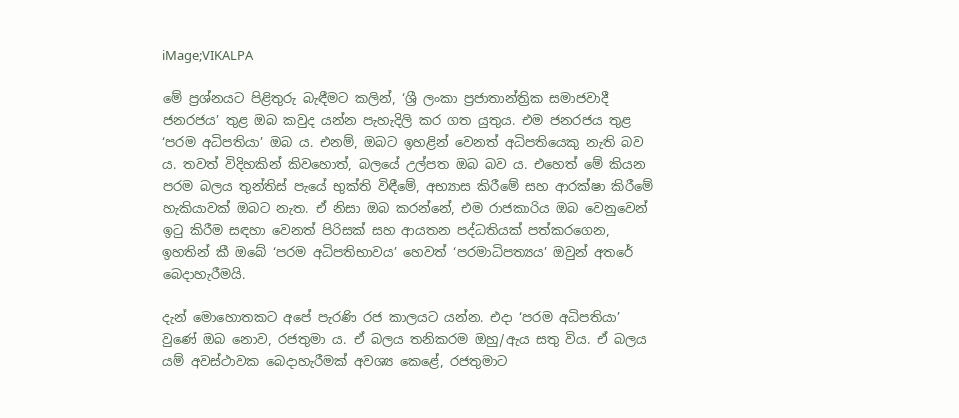iMage;VIKALPA

මේ ප්‍රශ්නයට පිළිතුරු බැඳීමට කලින්, ‘ශ්‍රී ලංකා ප්‍රජාතාන්ත්‍රික සමාජවාදී ජනරජය’ තුළ ඔබ කවුද යන්න පැහැදිලි කර ගත යුතුය. එම ජනරජය තුළ ‘පරම අධිපතියා’ ඔබ ය. එනම්, ඔබට ඉහළින් වෙනත් අධිපතියෙකු නැති බව ය. තවත් විදිහකින් කිවහොත්, බලයේ උල්පත ඔබ බව ය. එහෙත් මේ කියන පරම බලය තුන්තිස් පැයේ භුක්ති විඳීමේ, අභ්‍යාස කිරීමේ සහ ආරක්ෂා කිරීමේ හැකියාවක් ඔබට නැත. ඒ නිසා ඔබ කරන්නේ, එම රාජකාරිය ඔබ වෙනුවෙන් ඉටු කිරීම සඳහා වෙනත් පිරිසක් සහ ආයතන පද්ධතියක් පත්කරගෙන, ඉහතින් කී ඔබේ ‘පරම අධිපතිභාවය’ හෙවත් ‘පරමාධිපත්‍යය’ ඔවුන් අතරේ බෙදාහැරීමයි.

දැන් මොහොතකට අපේ පැරණි රජ කාලයට යන්න. එදා ‘පරම අධිපතියා’ වුණේ ඔබ නොව, රජතුමා ය. ඒ බලය තනිකරම ඔහු/ඇය සතු විය. ඒ බලය යම් අවස්ථාවක බෙදාහැරීමක් අවශ්‍ය කෙළේ, රජතුමාට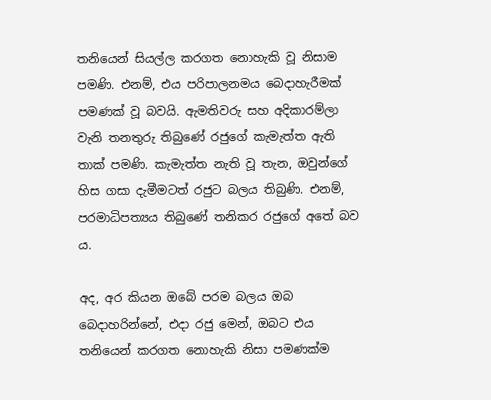තනියෙන් සියල්ල කරගත නොහැකි වූ නිසාම පමණි. එනම්, එය පරිපාලනමය බෙදාහැරීමක් පමණක් වූ බවයි. ඇමතිවරු සහ අදිකාරම්ලා වැනි තනතුරු තිබුණේ රජුගේ කැමැත්ත ඇති තාක් පමණි. කැමැත්ත නැති වූ තැන, ඔවුන්ගේ හිස ගසා දැමීමටත් රජුට බලය තිබුණි. එනම්, පරමාධිපත්‍යය තිබුණේ තනිකර රජුගේ අතේ බව ය.

අද, අර කියන ඔබේ පරම බලය ඔබ බෙදාහරින්නේ, එදා රජු මෙන්, ඔබට එය තනියෙන් කරගත නොහැකි නිසා පමණක්ම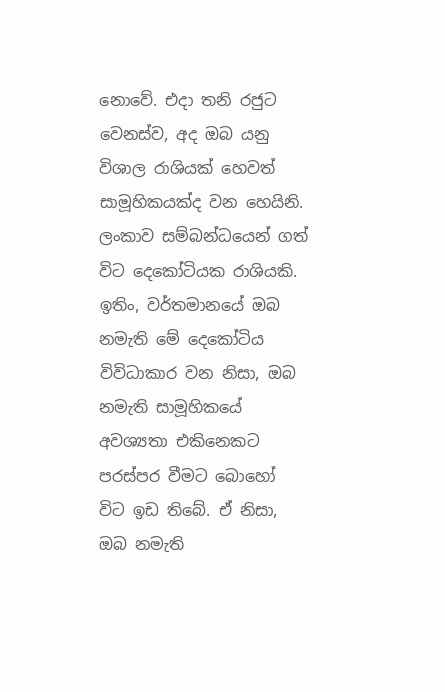නොවේ. එදා තනි රජුට වෙනස්ව, අද ඔබ යනු විශාල රාශියක් හෙවත් සාමූහිකයක්ද වන හෙයිනි. ලංකාව සම්බන්ධයෙන් ගත් විට දෙකෝටියක රාශියකි. ඉතිං, වර්තමානයේ ඔබ නමැති මේ දෙකෝටිය විවිධාකාර වන නිසා, ඔබ නමැති සාමූහිකයේ අවශ්‍යතා එකිනෙකට පරස්පර වීමට බොහෝ විට ඉඩ තිබේ. ඒ නිසා, ඔබ නමැති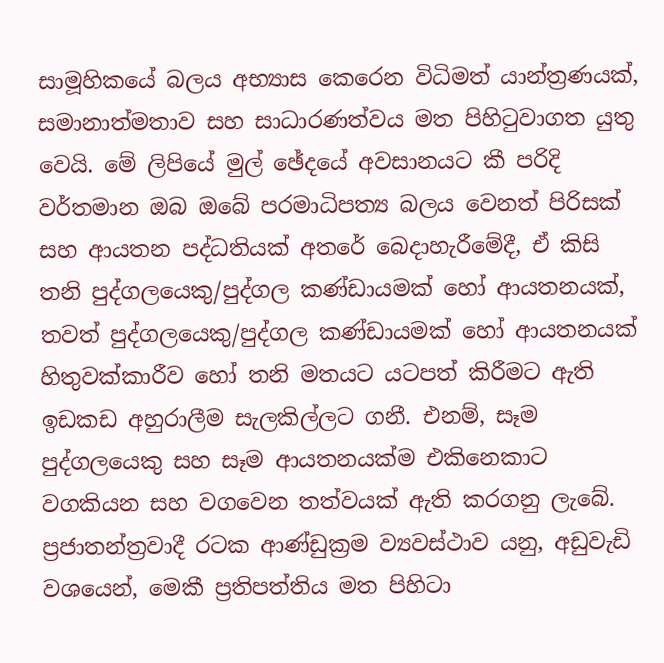සාමූහිකයේ බලය අභ්‍යාස කෙරෙන විධිමත් යාන්ත්‍රණයක්, සමානාත්මතාව සහ සාධාරණත්වය මත පිහිටුවාගත යුතු වෙයි. මේ ලිපියේ මුල් ඡේදයේ අවසානයට කී පරිදි වර්තමාන ඔබ ඔබේ පරමාධිපත්‍ය බලය වෙනත් පිරිසක් සහ ආයතන පද්ධතියක් අතරේ බෙදාහැරීමේදී, ඒ කිසි තනි පුද්ගලයෙකු/පුද්ගල කණ්ඩායමක් හෝ ආයතනයක්, තවත් පුද්ගලයෙකු/පුද්ගල කණ්ඩායමක් හෝ ආයතනයක් හිතුවක්කාරීව හෝ තනි මතයට යටපත් කිරීමට ඇති ඉඩකඩ අහුරාලීම සැලකිල්ලට ගනී. එනම්, සෑම පුද්ගලයෙකු සහ සෑම ආයතනයක්ම එකිනෙකාට වගකියන සහ වගවෙන තත්වයක් ඇති කරගනු ලැබේ. ප්‍රජාතන්ත්‍රවාදී රටක ආණ්ඩුක්‍රම ව්‍යවස්ථාව යනු, අඩුවැඩි වශයෙන්, මෙකී ප්‍රතිපත්තිය මත පිහිටා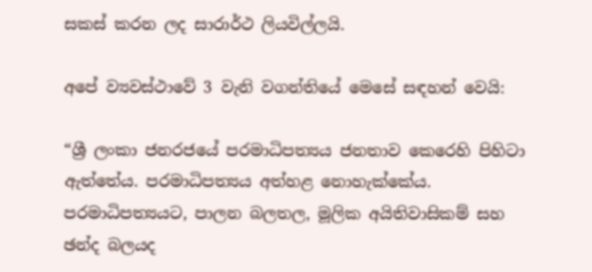සකස් කරන ලද සාරාර්ථ ලියවිල්ලයි.

අපේ ව්‍යවස්ථාවේ 3 වැනි වගන්තියේ මෙසේ සඳහන් වෙයි:

“ශ්‍රී ලංකා ජනරජයේ පරමාධිපත්‍යය ජනතාව කෙරෙහි පිහිටා ඇත්තේය. පරමාධිපත්‍යය අත්හළ නොහැක්කේය. පරමාධිපත්‍යයට, පාලන බලතල, මූලික අයිතිවාසිකම් සහ ඡන්ද බලයද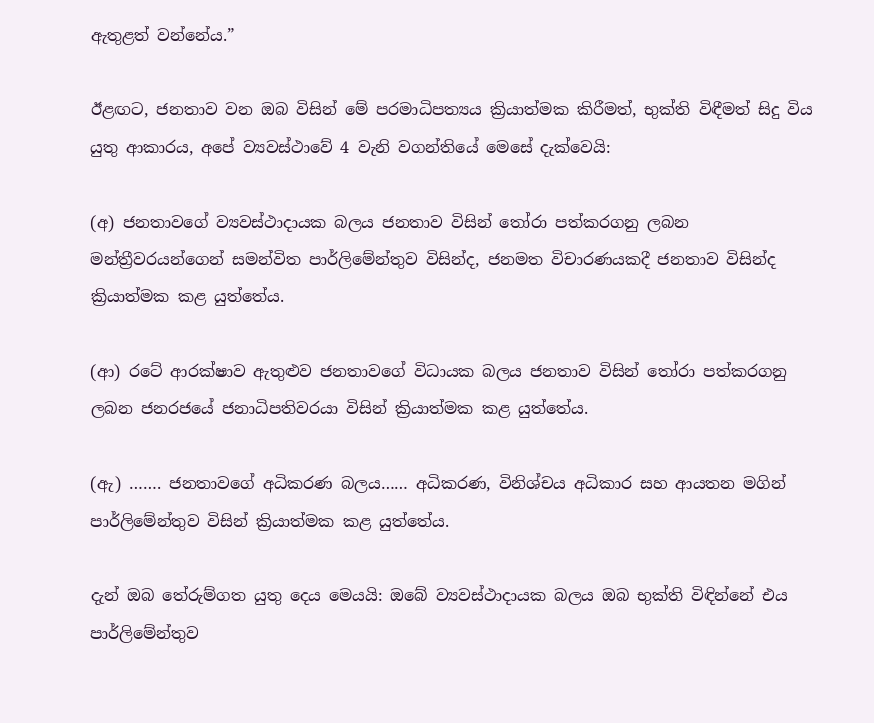ඇතුළත් වන්නේය.”

ඊළඟට, ජනතාව වන ඔබ විසින් මේ පරමාධිපත්‍යය ක්‍රියාත්මක කිරීමත්, භුක්ති විඳීමත් සිදු විය යුතු ආකාරය, අපේ ව්‍යවස්ථාවේ 4 වැනි වගන්තියේ මෙසේ දැක්වෙයි:

(අ) ජනතාවගේ ව්‍යවස්ථාදායක බලය ජනතාව විසින් තෝරා පත්කරගනු ලබන මන්ත්‍රීවරයන්ගෙන් සමන්විත පාර්ලිමේන්තුව විසින්ද, ජනමත විචාරණයකදී ජනතාව විසින්ද ක්‍රියාත්මක කළ යුත්තේය.

(ආ) රටේ ආරක්ෂාව ඇතුළුව ජනතාවගේ විධායක බලය ජනතාව විසින් තෝරා පත්කරගනු ලබන ජනරජයේ ජනාධිපතිවරයා විසින් ක්‍රියාත්මක කළ යුත්තේය.

(ඇ) ……. ජනතාවගේ අධිකරණ බලය…… අධිකරණ, විනිශ්චය අධිකාර සහ ආයතන මගින් පාර්ලිමේන්තුව විසින් ක්‍රියාත්මක කළ යුත්තේය.

දැන් ඔබ තේරුම්ගත යුතු දෙය මෙයයි: ඔබේ ව්‍යවස්ථාදායක බලය ඔබ භුක්ති විඳින්නේ එය පාර්ලිමේන්තුව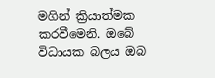මගින් ක්‍රියාත්මක කරවීමෙනි. ඔබේ විධායක බලය ඔබ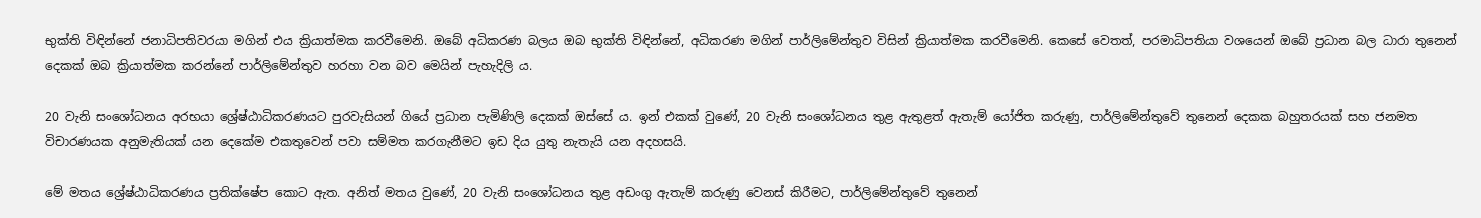භුක්ති විඳින්නේ ජනාධිපතිවරයා මගින් එය ක්‍රියාත්මක කරවීමෙනි. ඔබේ අධිකරණ බලය ඔබ භුක්ති විඳින්නේ, අධිකරණ මගින් පාර්ලිමේන්තුව විසින් ක්‍රියාත්මක කරවීමෙනි. කෙසේ වෙතත්, පරමාධිපතියා වශයෙන් ඔබේ ප්‍රධාන බල ධාරා තුනෙන් දෙකක් ඔබ ක්‍රියාත්මක කරන්නේ පාර්ලිමේන්තුව හරහා වන බව මෙයින් පැහැදිලි ය.

20 වැනි සංශෝධනය අරභයා ශ්‍රේෂ්ඨාධිකරණයට පුරවැසියන් ගියේ ප්‍රධාන පැමිණිලි දෙකක් ඔස්සේ ය. ඉන් එකක් වුණේ, 20 වැනි සංශෝධනය තුළ ඇතුළත් ඇතැම් යෝජිත කරුණු, පාර්ලිමේන්තුවේ තුනෙන් දෙකක බහුතරයක් සහ ජනමත විචාරණයක අනුමැතියක් යන දෙකේම එකතුවෙන් පවා සම්මත කරගැනීමට ඉඩ දිය යුතු නැතැයි යන අදහසයි.

මේ මතය ශ්‍රේෂ්ඨාධිකරණය ප්‍රතික්ෂේප කොට ඇත. අනිත් මතය වුණේ, 20 වැනි සංශෝධනය තුළ අඩංගු ඇතැම් කරුණු වෙනස් කිරීමට, පාර්ලිමේන්තුවේ තුනෙන්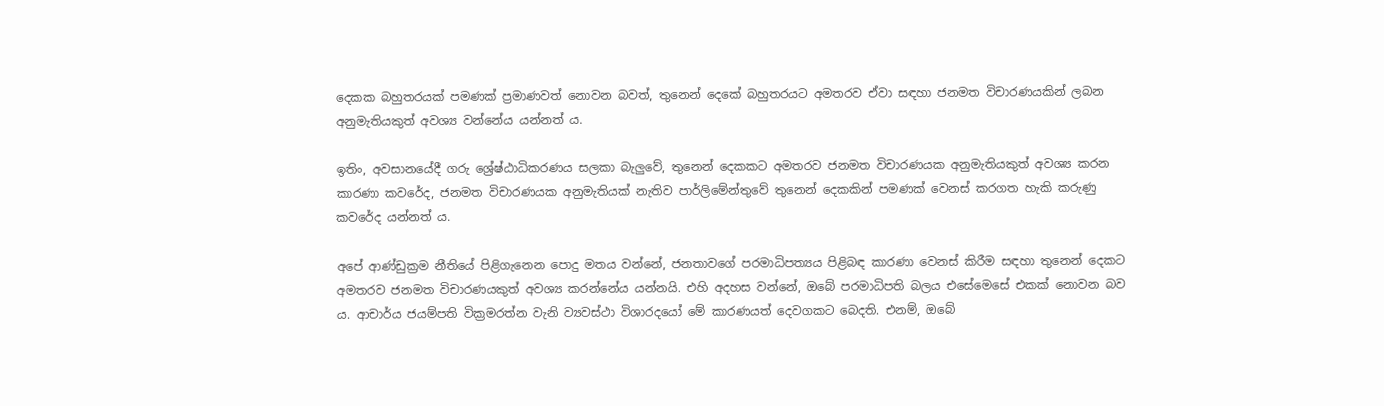දෙකක බහුතරයක් පමණක් ප්‍රමාණවත් නොවන බවත්, තුනෙන් දෙකේ බහුතරයට අමතරව ඒවා සඳහා ජනමත විචාරණයකින් ලබන අනුමැතියකුත් අවශ්‍ය වන්නේය යන්නත් ය.

ඉතිං, අවසානයේදී ගරු ශ්‍රේෂ්ඨාධිකරණය සලකා බැලුවේ, තුනෙන් දෙකකට අමතරව ජනමත විචාරණයක අනුමැතියකුත් අවශ්‍ය කරන කාරණා කවරේද, ජනමත විචාරණයක අනුමැතියක් නැතිව පාර්ලිමේන්තුවේ තුනෙන් දෙකකින් පමණක් වෙනස් කරගත හැකි කරුණු කවරේද යන්නත් ය.

අපේ ආණ්ඩුක්‍රම නීතියේ පිළිගැනෙන පොදු මතය වන්නේ, ජනතාවගේ පරමාධිපත්‍යය පිළිබඳ කාරණා වෙනස් කිරීම සඳහා තුනෙන් දෙකට අමතරව ජනමත විචාරණයකුත් අවශ්‍ය කරන්නේය යන්නයි. එහි අදහස වන්නේ, ඔබේ පරමාධිපති බලය එසේමෙසේ එකක් නොවන බව ය. ආචාර්ය ජයම්පති වික්‍රමරත්න වැනි ව්‍යවස්ථා විශාරදයෝ මේ කාරණයත් දෙවගකට බෙදති. එනම්, ඔබේ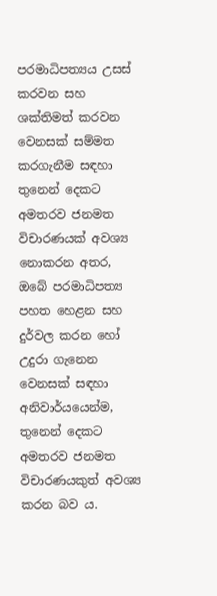පරමාධිපත්‍යය උසස් කරවන සහ ශක්තිමත් කරවන වෙනසක් සම්මත කරගැනීම සඳහා තුනෙන් දෙකට අමතරව ජනමත විචාරණයක් අවශ්‍ය නොකරන අතර, ඔබේ පරමාධිපත්‍ය පහත හෙළන සහ දුර්වල කරන හෝ උදුරා ගැනෙන වෙනසක් සඳහා අනිවාර්යයෙන්ම, තුනෙන් දෙකට අමතරව ජනමත විචාරණයකුත් අවශ්‍ය කරන බව ය.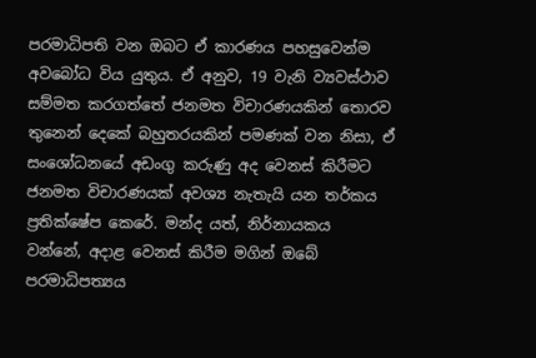පරමාධිපති වන ඔබට ඒ කාරණය පහසුවෙන්ම අවබෝධ විය යුතුය. ඒ අනුව, 19 වැනි ව්‍යවස්ථාව සම්මත කරගත්තේ ජනමත විචාරණයකින් තොරව තුනෙන් දෙකේ බහුතරයකින් පමණක් වන නිසා, ඒ සංශෝධනයේ අඩංගු කරුණු අද වෙනස් කිරීමට ජනමත විචාරණයක් අවශ්‍ය නැතැයි යන තර්කය ප්‍රතික්ෂේප කෙරේ. මන්ද යත්, නිර්නායකය වන්නේ, අදාළ වෙනස් කිරීම මගින් ඔබේ පරමාධිපත්‍යය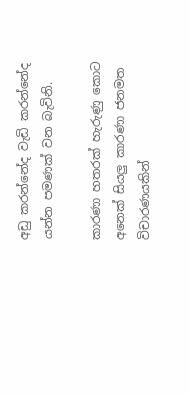අඩු කරන්නේද වැඩි කරන්නේද යන්න පමණක් වන බැවිනි.

කාරණා හතරක් හැරුණු කොට අනෙක් සියලු කාරණා ජනමත විචාරණයකින්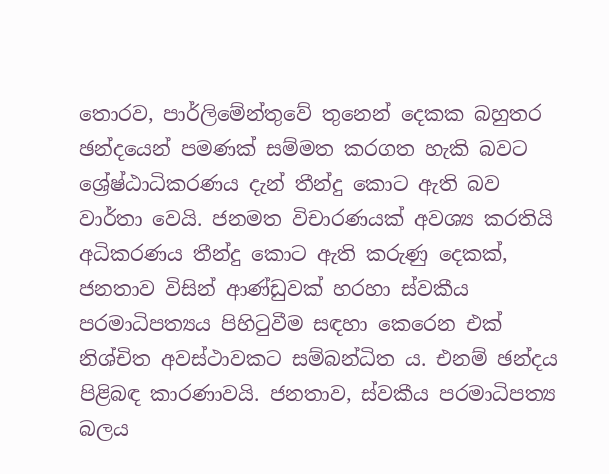තොරව, පාර්ලිමේන්තුවේ තුනෙන් දෙකක බහුතර ඡන්දයෙන් පමණක් සම්මත කරගත හැකි බවට ශ්‍රේෂ්ඨාධිකරණය දැන් තීන්දු කොට ඇති බව වාර්තා වෙයි. ජනමත විචාරණයක් අවශ්‍ය කරතියි අධිකරණය තීන්දු කොට ඇති කරුණු දෙකක්, ජනතාව විසින් ආණ්ඩුවක් හරහා ස්වකීය පරමාධිපත්‍යය පිහිටුවීම සඳහා කෙරෙන එක් නිශ්චිත අවස්ථාවකට සම්බන්ධිත ය. එනම් ඡන්දය පිළිබඳ කාරණාවයි. ජනතාව, ස්වකීය පරමාධිපත්‍ය බලය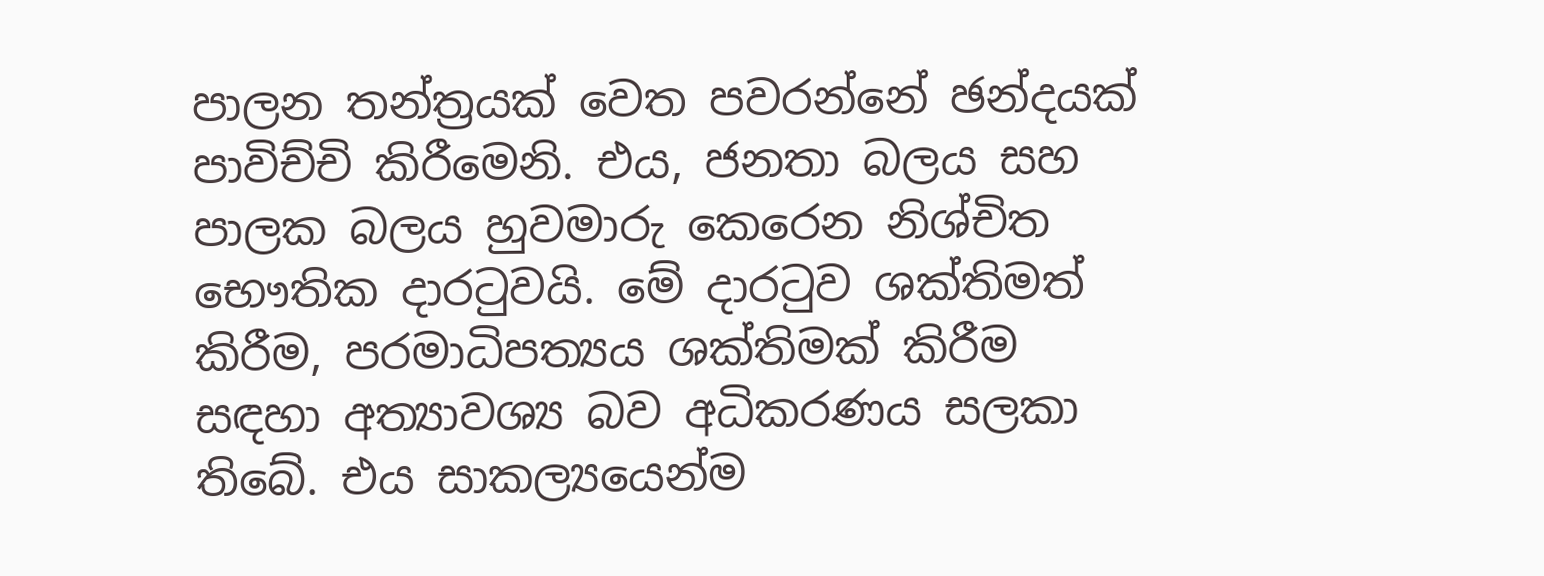පාලන තන්ත්‍රයක් වෙත පවරන්නේ ඡන්දයක් පාවිච්චි කිරීමෙනි. එය, ජනතා බලය සහ පාලක බලය හුවමාරු කෙරෙන නිශ්චිත භෞතික දාරටුවයි. මේ දාරටුව ශක්තිමත් කිරීම, පරමාධිපත්‍යය ශක්තිමක් කිරීම සඳහා අත්‍යාවශ්‍ය බව අධිකරණය සලකා තිබේ. එය සාකල්‍යයෙන්ම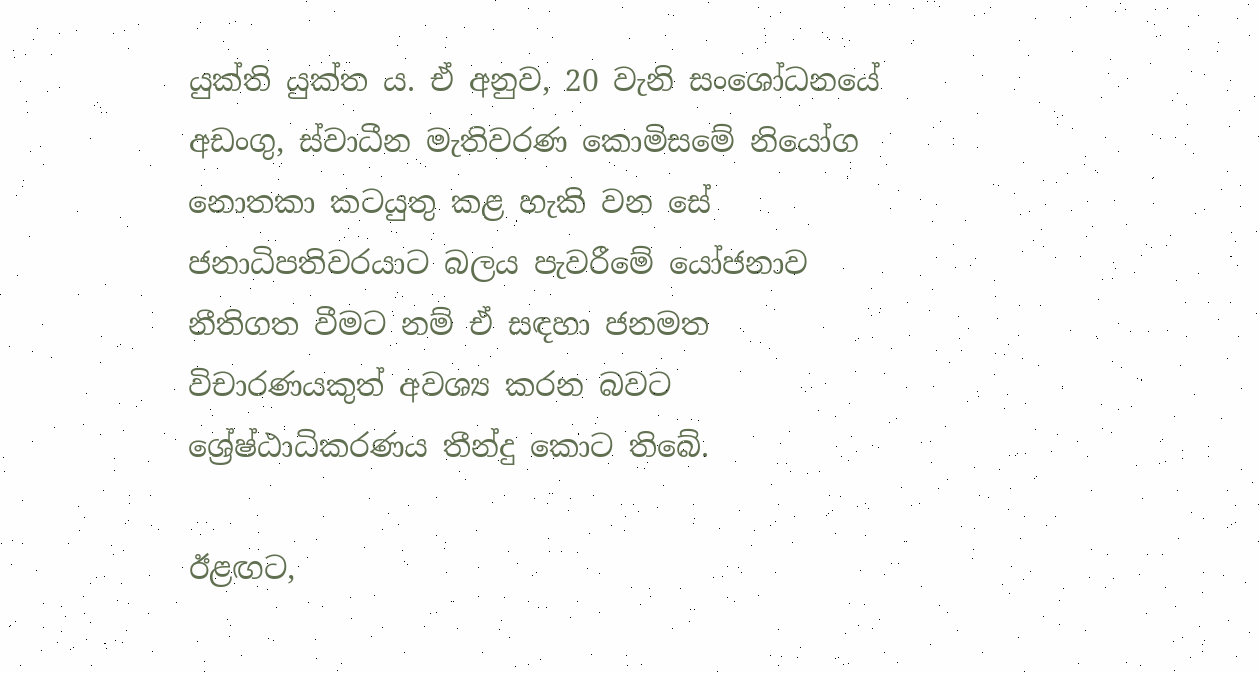යුක්ති යුක්ත ය. ඒ අනුව, 20 වැනි සංශෝධනයේ අඩංගු, ස්වාධීන මැතිවරණ කොමිසමේ නියෝග නොතකා කටයුතු කළ හැකි වන සේ ජනාධිපතිවරයාට බලය පැවරීමේ යෝජනාව නීතිගත වීමට නම් ඒ සඳහා ජනමත විචාරණයකුත් අවශ්‍ය කරන බවට ශ්‍රේෂ්ඨාධිකරණය තීන්දු කොට තිබේ.

ඊළඟට,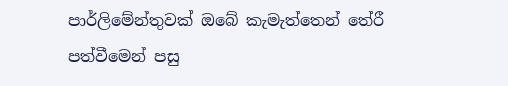පාර්ලිමේන්තුවක් ඔබේ කැමැත්තෙන් තේරී පත්වීමෙන් පසු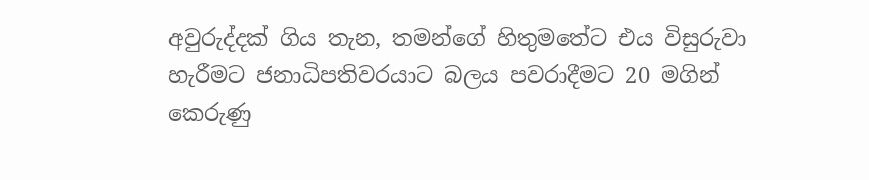අවුරුද්දක් ගිය තැන, තමන්ගේ හිතුමතේට එය විසුරුවා හැරීමට ජනාධිපතිවරයාට බලය පවරාදීමට 20 මගින් කෙරුණු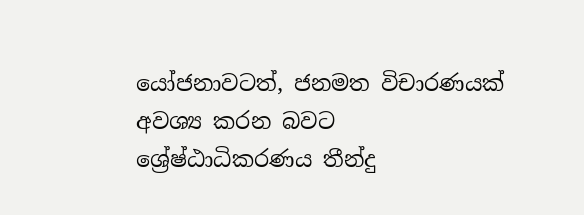යෝජනාවටත්, ජනමත විචාරණයක් අවශ්‍ය කරන බවට ශ්‍රේෂ්ඨාධිකරණය තීන්දු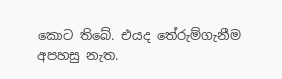කොට තිබේ. එයද තේරුම්ගැනීම අපහසු නැත.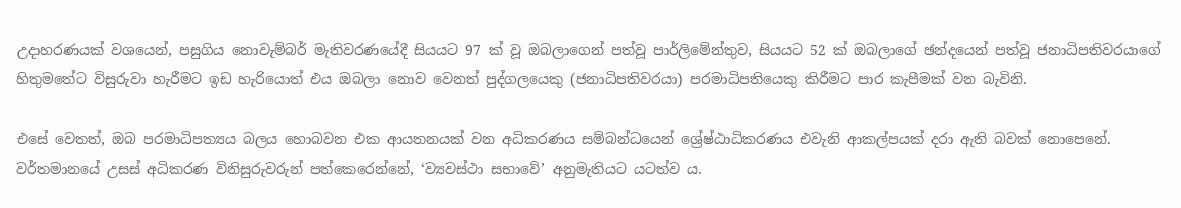උදාහරණයක් වශයෙන්, පසුගිය නොවැම්බර් මැතිවරණයේදී සියයට 97 ක් වූ ඔබලාගෙන් පත්වූ පාර්ලිමේන්තුව, සියයට 52 ක් ඔබලාගේ ඡන්දයෙන් පත්වූ ජනාධිපතිවරයාගේ හිතුමතේට විසුරුවා හැරීමට ඉඩ හැරියොත් එය ඔබලා නොව වෙනත් පුද්ගලයෙකු (ජනාධිපතිවරයා) පරමාධිපතියෙකු කිරීමට පාර කැපීමක් වන බැවිනි.

එසේ වෙතත්, ඔබ පරමාධිපත්‍යය බලය හොබවන එක ආයතනයක් වන අධිකරණය සම්බන්ධයෙන් ශ්‍රේෂ්ඨාධිකරණය එවැනි ආකල්පයක් දරා ඇති බවක් නොපෙනේ. වර්තමානයේ උසස් අධිකරණ විනිසුරුවරුන් පත්කෙරෙන්නේ, ‘ව්‍යවස්ථා සභාවේ’ අනුමැතියට යටත්ව ය.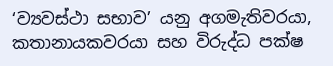‘ව්‍යවස්ථා සභාව’ යනු අගමැතිවරයා, කතානායකවරයා සහ විරුද්ධ පක්ෂ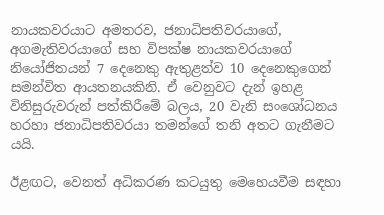නායකවරයාට අමතරව, ජනාධිපතිවරයාගේ, අගමැතිවරයාගේ සහ විපක්ෂ නායකවරයාගේ නියෝජිතයන් 7 දෙනෙකු ඇතුළත්ව 10 දෙනෙකුගෙන් සමන්විත ආයතනයකිනි. ඒ වෙනුවට දැන් ඉහළ විනිසුරුවරුන් පත්කිරීමේ බලය, 20 වැනි සංශෝධනය හරහා ජනාධිපතිවරයා තමන්ගේ තනි අතට ගැනීමට යයි.

ඊළඟට, වෙනත් අධිකරණ කටයුතු මෙහෙයවීම සඳහා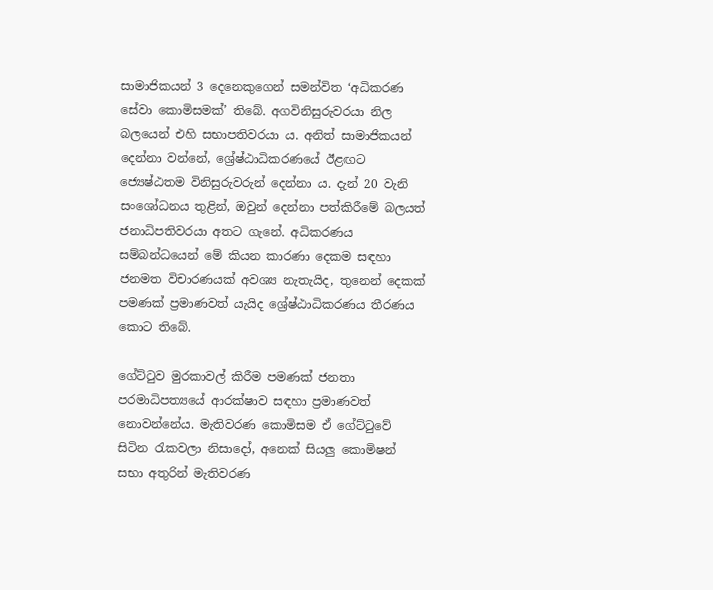සාමාජිකයන් 3 දෙනෙකුගෙන් සමන්විත ‘අධිකරණ සේවා කොමිසමක්’ තිබේ. අගවිනිසුරුවරයා නිල බලයෙන් එහි සභාපතිවරයා ය. අනිත් සාමාජිකයන් දෙන්නා වන්නේ, ශ්‍රේෂ්ඨාධිකරණයේ ඊළඟට ජ්‍යෙෂ්ඨතම විනිසුරුවරුන් දෙන්නා ය. දැන් 20 වැනි සංශෝධනය තුළින්, ඔවුන් දෙන්නා පත්කිරීමේ බලයත් ජනාධිපතිවරයා අතට ගැනේ. අධිකරණය සම්බන්ධයෙන් මේ කියන කාරණා දෙකම සඳහා ජනමත විචාරණයක් අවශ්‍ය නැතැයිද, තුනෙන් දෙකක් පමණක් ප්‍රමාණවත් යැයිද ශ්‍රේෂ්ඨාධිකරණය තීරණය කොට තිබේ.

ගේට්ටුව මුරකාවල් කිරීම පමණක් ජනතා පරමාධිපත්‍යයේ ආරක්ෂාව සඳහා ප්‍රමාණවත් නොවන්නේය. මැතිවරණ කොමිසම ඒ ගේට්ටුවේ සිටින රැකවලා නිසාදෝ, අනෙක් සියලු කොමිෂන් සභා අතුරින් මැතිවරණ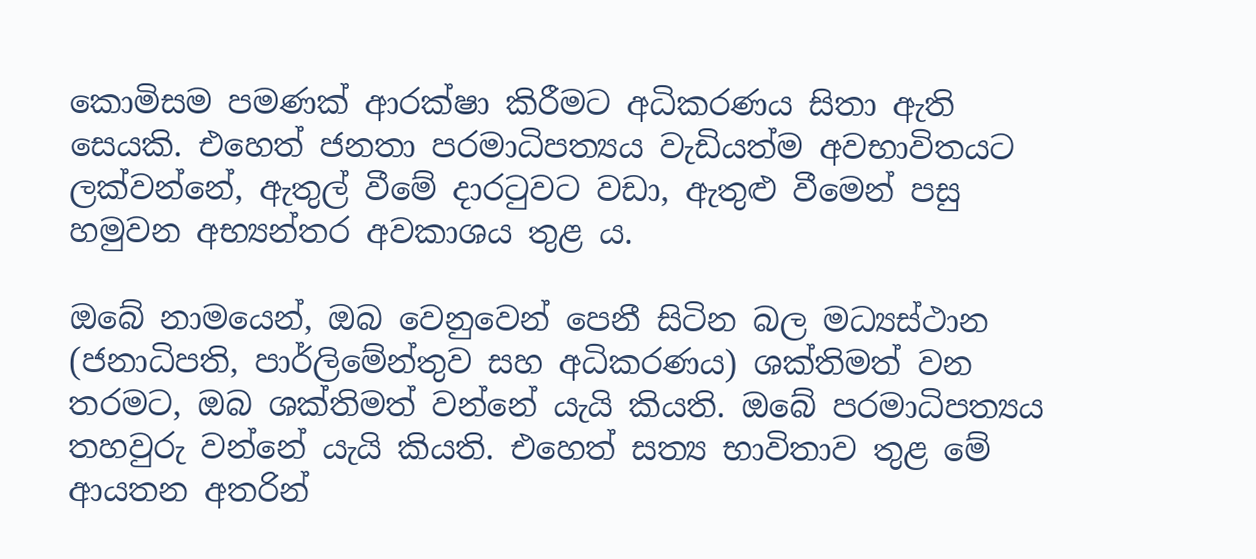කොමිසම පමණක් ආරක්ෂා කිරීමට අධිකරණය සිතා ඇති සෙයකි. එහෙත් ජනතා පරමාධිපත්‍යය වැඩියත්ම අවභාවිතයට ලක්වන්නේ, ඇතුල් වීමේ දාරටුවට වඩා, ඇතුළු වීමෙන් පසු හමුවන අභ්‍යන්තර අවකාශය තුළ ය.

ඔබේ නාමයෙන්, ඔබ වෙනුවෙන් පෙනී සිටින බල මධ්‍යස්ථාන (ජනාධිපති, පාර්ලිමේන්තුව සහ අධිකරණය) ශක්තිමත් වන තරමට, ඔබ ශක්තිමත් වන්නේ යැයි කියති. ඔබේ පරමාධිපත්‍යය තහවුරු වන්නේ යැයි කියති. එහෙත් සත්‍ය භාවිතාව තුළ මේ ආයතන අතරින්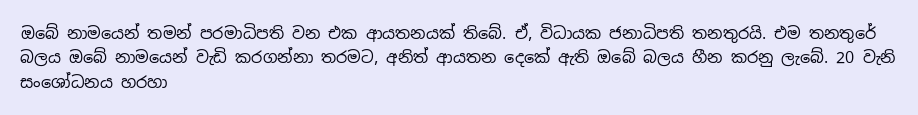ඔබේ නාමයෙන් තමන් පරමාධිපති වන එක ආයතනයක් තිබේ. ඒ, විධායක ජනාධිපති තනතුරයි. එම තනතුරේ බලය ඔබේ නාමයෙන් වැඩි කරගන්නා තරමට, අනිත් ආයතන දෙකේ ඇති ඔබේ බලය හීන කරනු ලැබේ. 20 වැනි සංශෝධනය හරහා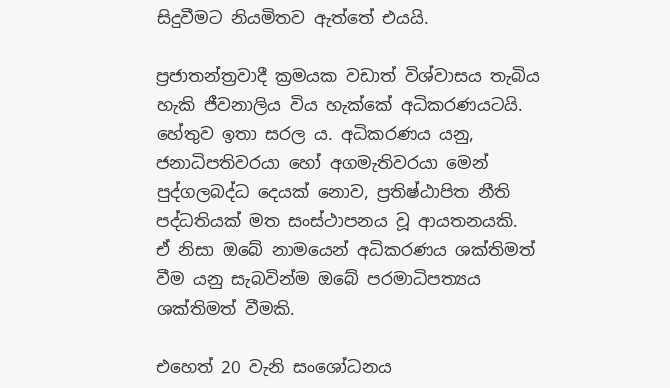සිදුවීමට නියමිතව ඇත්තේ එයයි.

ප්‍රජාතන්ත්‍රවාදී ක්‍රමයක වඩාත් විශ්වාසය තැබිය හැකි ජීවනාලිය විය හැක්කේ අධිකරණයටයි. හේතුව ඉතා සරල ය. අධිකරණය යනු, ජනාධිපතිවරයා හෝ අගමැතිවරයා මෙන් පුද්ගලබද්ධ දෙයක් නොව, ප්‍රතිෂ්ඨාපිත නීති පද්ධතියක් මත සංස්ථාපනය වූ ආයතනයකි. ඒ නිසා ඔබේ නාමයෙන් අධිකරණය ශක්තිමත් වීම යනු සැබවින්ම ඔබේ පරමාධිපත්‍යය ශක්තිමත් වීමකි.

එහෙත් 20 වැනි සංශෝධනය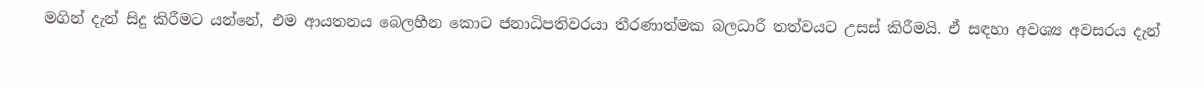මගින් දැන් සිදු කිරීමට යන්නේ, එම ආයතනය බෙලහීන කොට ජනාධිපතිවරයා තීරණාත්මක බලධාරී තත්වයට උසස් කිරීමයි. ඒ සඳහා අවශ්‍ය අවසරය දැන්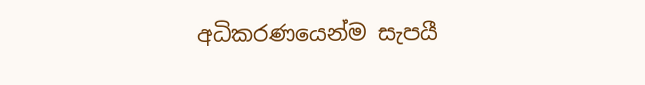අධිකරණයෙන්ම සැපයී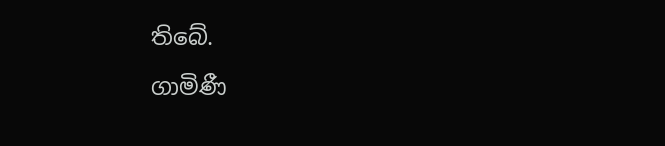තිබේ.

ගාමිණී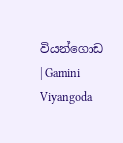වියන්ගොඩ | Gamini Viyangoda